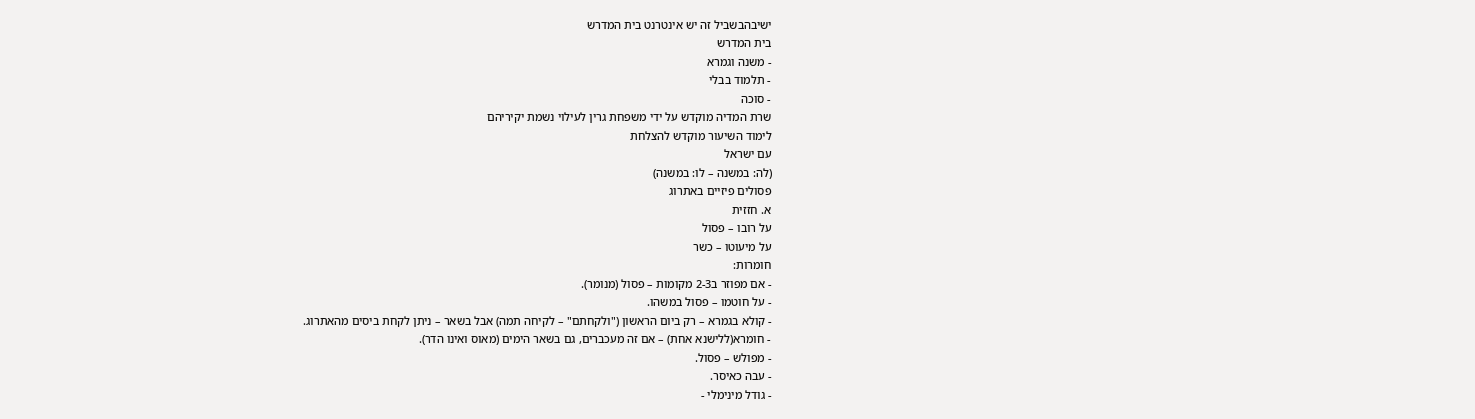ישיבהבשביל זה יש אינטרנט בית המדרש
בית המדרש
- משנה וגמרא
- תלמוד בבלי
- סוכה
שרת המדיה מוקדש על ידי משפחת גרין לעילוי נשמת יקיריהם
לימוד השיעור מוקדש להצלחת
עם ישראל
(לה: במשנה – לו: במשנה)
פסולים פיזיים באתרוג
א. חזזית
על רובו – פסול
על מיעוטו – כשר
חומרות:
- אם מפוזר ב2-3 מקומות – פסול (מנומר).
- על חוטמו – פסול במשהו.
- קולא בגמרא – רק ביום הראשון ("ולקחתם" – לקיחה תמה) אבל בשאר – ניתן לקחת ביסים מהאתרוג.
- חומרא(ללישנא אחת) – אם זה מעכברים, גם בשאר הימים (מאוס ואינו הדר).
- מפולש – פסול.
- עבה כאיסר.
- גודל מינימלי -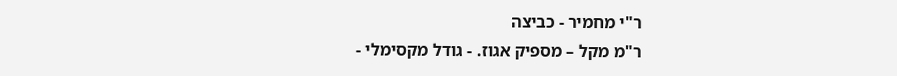ר"י מחמיר - כביצה
ר"מ מקל – מספיק אגוז. - גודל מקסימלי -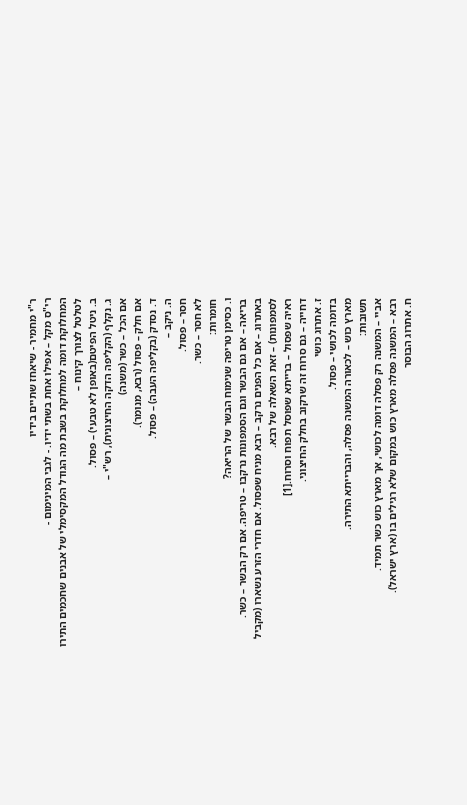ר"י מחמיר - שיאחז שתיים בידיו
רי"ס מקל – אפילו אחת בשתי ידיו. - לגבי המינימום -
המחלוקת דומה למחלוקת בשבת מה הגודל המקסימלי של אבנים שחכמים התירו לטלטל לצורך קינוח –
ב. ניטל הפיטם(באופן לא טבעי) – פסול.
ג. נקלף (הקליפה הדקה החיצונית), רש"י –
אם הכל – כשר (משנה)
אם חלק – פסול (רבא, מנומר).
ד. נסדק (בקליפה העבה) – פסול.
ה. ניקב –
חסר – פסול.
לא חסר – כשר.
חומרות:
ו. כסימן טריפה שנימוח הבשר של הריאה?
בריאה – אם גם הבשר וגם הסמפונות נרקבו – טריפה. אם רק הבשר – כשר.
באתרוג – אם כל הפנים נרקב – רבא מניח שפסול. אם חדרי הזרע נשארו (מקביל לסמפונות) – זאת השאלה של רבא.
ראיה שפסול – ברייתא שפוסל תפוח וסרוח.[1]
דחייה – גם סרוח זה שרקוב בחלק החיצוני.
ז. אתרוג כושי
בדומה לכושי – פסול.
מארץ כוש – לכאורה המשנה פסלה, והברייתא התירה.
תשובות:
אביי – המשנה רק פסלה דומה לכושי, אך מארץ כוש כשר תמיד.
רבא – המשנה פסלה מארץ כוש במקום שלא רגילים בו (ארץ ישראל).
ח. אתרוג הבוסר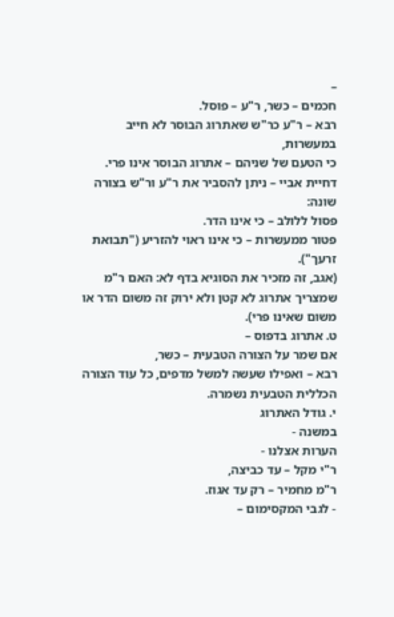–
חכמים – כשר, ר"ע – פוסל.
רבא – ר"ע כר"ש שאתרוג הבוסר לא חייב במעשרות,
כי הטעם של שניהם – אתרוג הבוסר אינו פרי.
דחיית אביי – ניתן להסביר את ר"ע ור"ש בצורה שונה:
פסול ללולב – כי אינו הדר.
פטור ממעשרות – כי אינו ראוי להזריע ("תבואת זרעך").
(אגב, זה מזכיר את הסוגיא בדף לא: האם ר"מ שמצריך אתרוג לא קטן ולא ירוק זה משום הדר או משום שאינו פרי).
ט. אתרוג בדפוס –
אם שמר על הצורה הטבעית – כשר,
רבא – ואפילו שעשה למשל מדפים, כל עוד הצורה הכללית הטבעית נשמרה.
י. גודל האתרוג
במשנה -
הערות אצלנו -
ר"י מקל – עד כביצה,
ר"מ מחמיר – רק עד אגוז.
- לגבי המקסימום –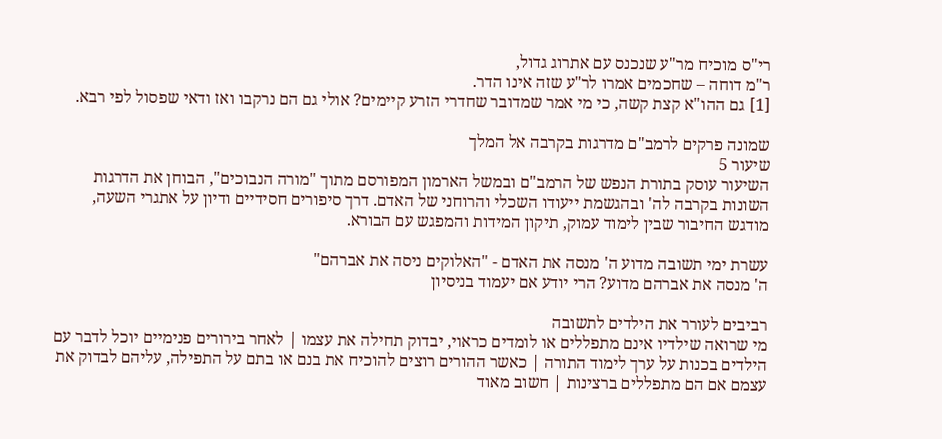רי"ס מוכיח מר"ע שנכנס עם אתרוג גדול,
ר"מ דוחה – שחכמים אמרו לר"ע שזה אינו הדר.
[1] גם ההו"א קצת קשה, כי מי אמר שמדובר שחדרי הזרע קיימים? אולי גם הם נרקבו ואז ודאי שפסול לפי רבא.

שמונה פרקים לרמב"ם מדרגות בקרבה אל המלך
שיעור 5
השיעור עוסק בתורת הנפש של הרמב"ם ובמשל הארמון המפורסם מתוך "מורה הנבוכים", הבוחן את הדרגות השונות בקרבה לה' ובהגשמת ייעודו השכלי והרוחני של האדם. דרך סיפורים חסידיים ודיון על אתגרי השעה, מודגש החיבור שבין לימוד עמוק, תיקון המידות והמפגש עם הבורא.

עשרת ימי תשובה מדוע ה' מנסה את האדם - "האלוקים ניסה את אברהם"
ה' מנסה את אברהם מדוע? הרי יודע אם יעמוד בניסיון

רביבים לעורר את הילדים לתשובה
מי שרואה שילדיו אינם מתפללים או לומדים כראוי, יבדוק תחילה את עצמו | לאחר בירורים פנימיים יוכל לדבר עם הילדים בכנות על ערך לימוד התורה | כאשר ההורים רוצים להוכיח את בנם או בתם על התפילה, עליהם לבדוק את עצמם אם הם מתפללים ברצינות | חשוב מאוד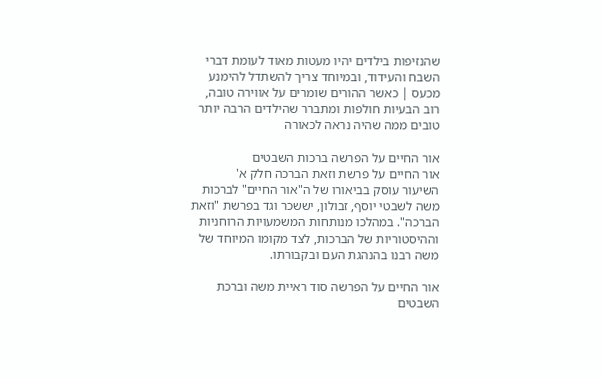שהנזיפות בילדים יהיו מעטות מאוד לעומת דברי השבח והעידוד, ובמיוחד צריך להשתדל להימנע מכעס | כאשר ההורים שומרים על אווירה טובה, רוב הבעיות חולפות ומתברר שהילדים הרבה יותר טובים ממה שהיה נראה לכאורה

אור החיים על הפרשה ברכות השבטים
אור החיים על פרשת וזאת הברכה חלק א'
השיעור עוסק בביאורו של ה"אור החיים" לברכות משה לשבטי יוסף, זבולון, יששכר וגד בפרשת "וזאת הברכה". במהלכו מנותחות המשמעויות הרוחניות וההיסטוריות של הברכות, לצד מקומו המיוחד של משה רבנו בהנהגת העם ובקבורתו.

אור החיים על הפרשה סוד ראיית משה וברכת השבטים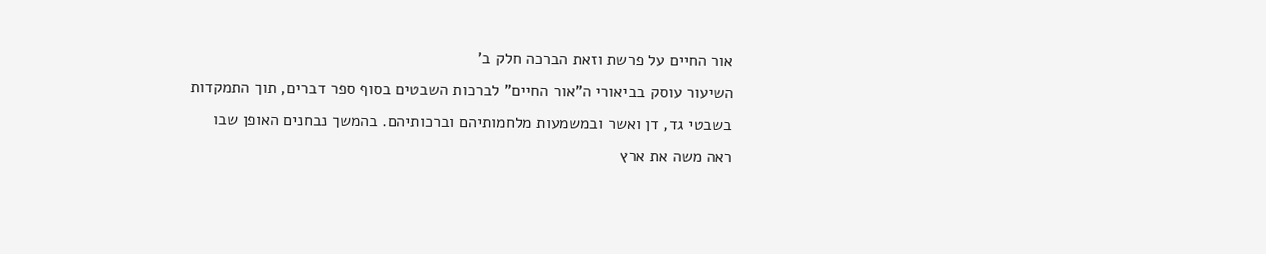אור החיים על פרשת וזאת הברכה חלק ב'
השיעור עוסק בביאורי ה"אור החיים" לברכות השבטים בסוף ספר דברים, תוך התמקדות בשבטי גד, דן ואשר ובמשמעות מלחמותיהם וברכותיהם. בהמשך נבחנים האופן שבו ראה משה את ארץ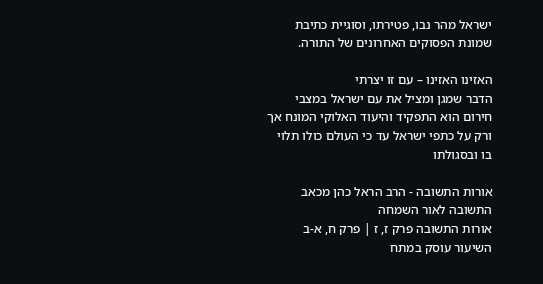ישראל מהר נבו, פטירתו, וסוגיית כתיבת שמונת הפסוקים האחרונים של התורה.

האזינו האזינו – עם זו יצרתי
הדבר שמגן ומציל את עם ישראל במצבי חירום הוא התפקיד והיעוד האלוקי המונח אך ורק על כתפי ישראל עד כי העולם כולו תלוי בו ובסגולתו

אורות התשובה - הרב הראל כהן מכאב התשובה לאור השמחה
אורות התשובה פרק ז, ז | פרק ח, א-ב
השיעור עוסק במתח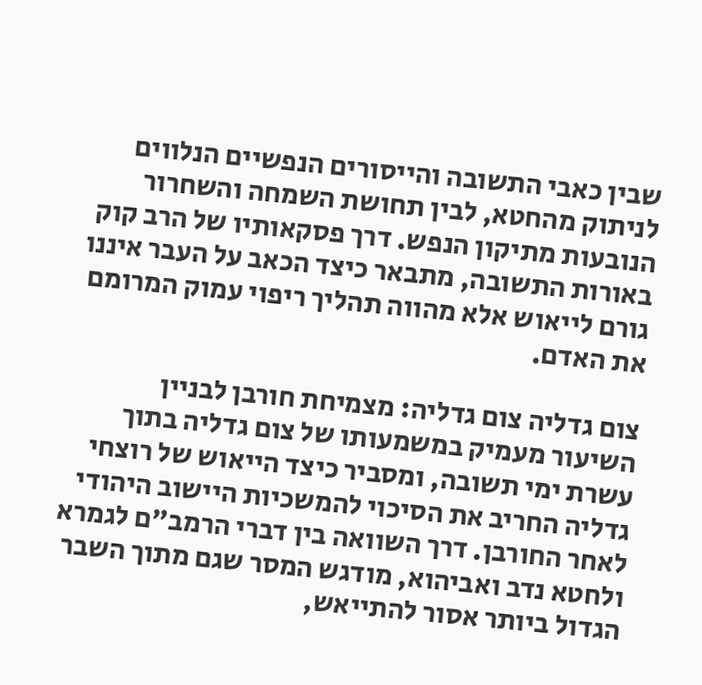שבין כאבי התשובה והייסורים הנפשיים הנלווים לניתוק מהחטא, לבין תחושת השמחה והשחרור הנובעות מתיקון הנפש. דרך פסקאותיו של הרב קוק באורות התשובה, מתבאר כיצד הכאב על העבר איננו גורם לייאוש אלא מהווה תהליך ריפוי עמוק המרומם את האדם.

צום גדליה צום גדליה: מצמיחת חורבן לבניין
השיעור מעמיק במשמעותו של צום גדליה בתוך עשרת ימי תשובה, ומסביר כיצד הייאוש של רוצחי גדליה החריב את הסיכוי להמשכיות היישוב היהודי לאחר החורבן. דרך השוואה בין דברי הרמב"ם לגמרא ולחטא נדב ואביהוא, מודגש המסר שגם מתוך השבר הגדול ביותר אסור להתייאש,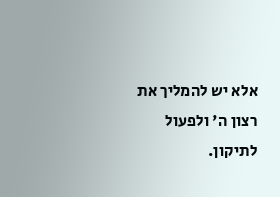אלא יש להמליך את רצון ה' ולפעול לתיקון.